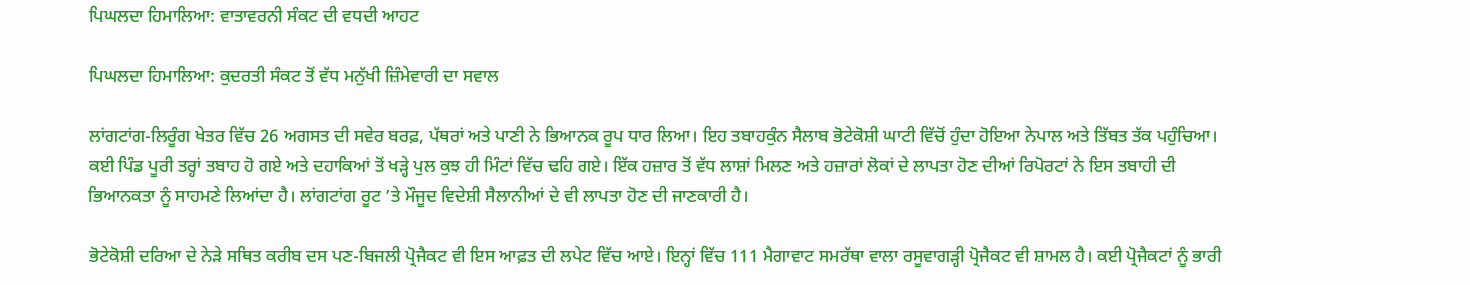ਪਿਘਲਦਾ ਹਿਮਾਲਿਆ: ਵਾਤਾਵਰਨੀ ਸੰਕਟ ਦੀ ਵਧਦੀ ਆਹਟ

ਪਿਘਲਦਾ ਹਿਮਾਲਿਆ: ਕੁਦਰਤੀ ਸੰਕਟ ਤੋਂ ਵੱਧ ਮਨੁੱਖੀ ਜ਼ਿੰਮੇਵਾਰੀ ਦਾ ਸਵਾਲ

ਲਾਂਗਟਾਂਗ-ਲਿਰੂੰਗ ਖੇਤਰ ਵਿੱਚ 26 ਅਗਸਤ ਦੀ ਸਵੇਰ ਬਰਫ਼, ਪੱਥਰਾਂ ਅਤੇ ਪਾਣੀ ਨੇ ਭਿਆਨਕ ਰੂਪ ਧਾਰ ਲਿਆ। ਇਹ ਤਬਾਹਕੁੰਨ ਸੈਲਾਬ ਭੋਟੇਕੋਸ਼ੀ ਘਾਟੀ ਵਿੱਚੋਂ ਹੁੰਦਾ ਹੋਇਆ ਨੇਪਾਲ ਅਤੇ ਤਿੱਬਤ ਤੱਕ ਪਹੁੰਚਿਆ। ਕਈ ਪਿੰਡ ਪੂਰੀ ਤਰ੍ਹਾਂ ਤਬਾਹ ਹੋ ਗਏ ਅਤੇ ਦਹਾਕਿਆਂ ਤੋਂ ਖੜ੍ਹੇ ਪੁਲ ਕੁਝ ਹੀ ਮਿੰਟਾਂ ਵਿੱਚ ਢਹਿ ਗਏ। ਇੱਕ ਹਜ਼ਾਰ ਤੋਂ ਵੱਧ ਲਾਸ਼ਾਂ ਮਿਲਣ ਅਤੇ ਹਜ਼ਾਰਾਂ ਲੋਕਾਂ ਦੇ ਲਾਪਤਾ ਹੋਣ ਦੀਆਂ ਰਿਪੋਰਟਾਂ ਨੇ ਇਸ ਤਬਾਹੀ ਦੀ ਭਿਆਨਕਤਾ ਨੂੰ ਸਾਹਮਣੇ ਲਿਆਂਦਾ ਹੈ। ਲਾਂਗਟਾਂਗ ਰੂਟ ’ਤੇ ਮੌਜੂਦ ਵਿਦੇਸ਼ੀ ਸੈਲਾਨੀਆਂ ਦੇ ਵੀ ਲਾਪਤਾ ਹੋਣ ਦੀ ਜਾਣਕਾਰੀ ਹੈ।

ਭੋਟੇਕੋਸ਼ੀ ਦਰਿਆ ਦੇ ਨੇੜੇ ਸਥਿਤ ਕਰੀਬ ਦਸ ਪਣ-ਬਿਜਲੀ ਪ੍ਰੋਜੈਕਟ ਵੀ ਇਸ ਆਫ਼ਤ ਦੀ ਲਪੇਟ ਵਿੱਚ ਆਏ। ਇਨ੍ਹਾਂ ਵਿੱਚ 111 ਮੈਗਾਵਾਟ ਸਮਰੱਥਾ ਵਾਲਾ ਰਸੂਵਾਗੜ੍ਹੀ ਪ੍ਰੋਜੈਕਟ ਵੀ ਸ਼ਾਮਲ ਹੈ। ਕਈ ਪ੍ਰੋਜੈਕਟਾਂ ਨੂੰ ਭਾਰੀ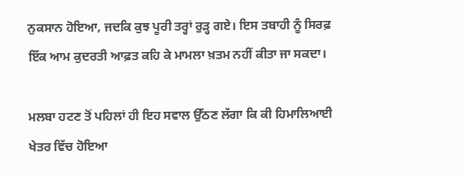ਨੁਕਸਾਨ ਹੋਇਆ, ਜਦਕਿ ਕੁਝ ਪੂਰੀ ਤਰ੍ਹਾਂ ਰੁੜ੍ਹ ਗਏ। ਇਸ ਤਬਾਹੀ ਨੂੰ ਸਿਰਫ਼ ਇੱਕ ਆਮ ਕੁਦਰਤੀ ਆਫ਼ਤ ਕਹਿ ਕੇ ਮਾਮਲਾ ਖ਼ਤਮ ਨਹੀਂ ਕੀਤਾ ਜਾ ਸਕਦਾ।

ਮਲਬਾ ਹਟਣ ਤੋਂ ਪਹਿਲਾਂ ਹੀ ਇਹ ਸਵਾਲ ਉੱਠਣ ਲੱਗਾ ਕਿ ਕੀ ਹਿਮਾਲਿਆਈ ਖੇਤਰ ਵਿੱਚ ਹੋਇਆ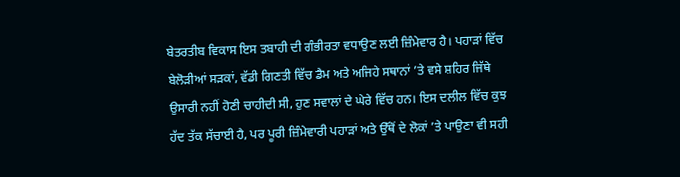ਬੇਤਰਤੀਬ ਵਿਕਾਸ ਇਸ ਤਬਾਹੀ ਦੀ ਗੰਭੀਰਤਾ ਵਧਾਉਣ ਲਈ ਜ਼ਿੰਮੇਵਾਰ ਹੈ। ਪਹਾੜਾਂ ਵਿੱਚ ਬੇਲੋੜੀਆਂ ਸੜਕਾਂ, ਵੱਡੀ ਗਿਣਤੀ ਵਿੱਚ ਡੈਮ ਅਤੇ ਅਜਿਹੇ ਸਥਾਨਾਂ ’ਤੇ ਵਸੇ ਸ਼ਹਿਰ ਜਿੱਥੇ ਉਸਾਰੀ ਨਹੀਂ ਹੋਣੀ ਚਾਹੀਦੀ ਸੀ, ਹੁਣ ਸਵਾਲਾਂ ਦੇ ਘੇਰੇ ਵਿੱਚ ਹਨ। ਇਸ ਦਲੀਲ ਵਿੱਚ ਕੁਝ ਹੱਦ ਤੱਕ ਸੱਚਾਈ ਹੈ, ਪਰ ਪੂਰੀ ਜ਼ਿੰਮੇਵਾਰੀ ਪਹਾੜਾਂ ਅਤੇ ਉੱਥੋਂ ਦੇ ਲੋਕਾਂ ’ਤੇ ਪਾਉਣਾ ਵੀ ਸਹੀ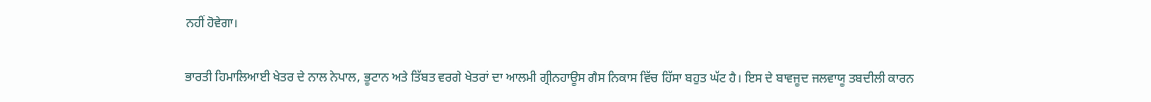ਨਹੀਂ ਹੋਵੇਗਾ।

ਭਾਰਤੀ ਹਿਮਾਲਿਆਈ ਖੇਤਰ ਦੇ ਨਾਲ ਨੇਪਾਲ, ਭੂਟਾਨ ਅਤੇ ਤਿੱਬਤ ਵਰਗੇ ਖੇਤਰਾਂ ਦਾ ਆਲਮੀ ਗ੍ਰੀਨਹਾਊਸ ਗੈਸ ਨਿਕਾਸ ਵਿੱਚ ਹਿੱਸਾ ਬਹੁਤ ਘੱਟ ਹੈ। ਇਸ ਦੇ ਬਾਵਜੂਦ ਜਲਵਾਯੂ ਤਬਦੀਲੀ ਕਾਰਨ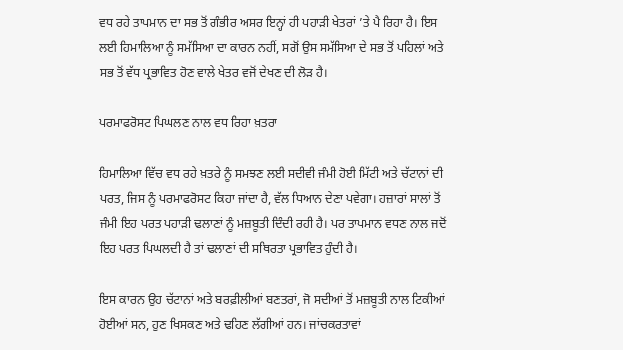ਵਧ ਰਹੇ ਤਾਪਮਾਨ ਦਾ ਸਭ ਤੋਂ ਗੰਭੀਰ ਅਸਰ ਇਨ੍ਹਾਂ ਹੀ ਪਹਾੜੀ ਖੇਤਰਾਂ ’ਤੇ ਪੈ ਰਿਹਾ ਹੈ। ਇਸ ਲਈ ਹਿਮਾਲਿਆ ਨੂੰ ਸਮੱਸਿਆ ਦਾ ਕਾਰਨ ਨਹੀਂ, ਸਗੋਂ ਉਸ ਸਮੱਸਿਆ ਦੇ ਸਭ ਤੋਂ ਪਹਿਲਾਂ ਅਤੇ ਸਭ ਤੋਂ ਵੱਧ ਪ੍ਰਭਾਵਿਤ ਹੋਣ ਵਾਲੇ ਖੇਤਰ ਵਜੋਂ ਦੇਖਣ ਦੀ ਲੋੜ ਹੈ।

ਪਰਮਾਫਰੋਸਟ ਪਿਘਲਣ ਨਾਲ ਵਧ ਰਿਹਾ ਖ਼ਤਰਾ

ਹਿਮਾਲਿਆ ਵਿੱਚ ਵਧ ਰਹੇ ਖ਼ਤਰੇ ਨੂੰ ਸਮਝਣ ਲਈ ਸਦੀਵੀ ਜੰਮੀ ਹੋਈ ਮਿੱਟੀ ਅਤੇ ਚੱਟਾਨਾਂ ਦੀ ਪਰਤ, ਜਿਸ ਨੂੰ ਪਰਮਾਫਰੋਸਟ ਕਿਹਾ ਜਾਂਦਾ ਹੈ, ਵੱਲ ਧਿਆਨ ਦੇਣਾ ਪਵੇਗਾ। ਹਜ਼ਾਰਾਂ ਸਾਲਾਂ ਤੋਂ ਜੰਮੀ ਇਹ ਪਰਤ ਪਹਾੜੀ ਢਲਾਣਾਂ ਨੂੰ ਮਜ਼ਬੂਤੀ ਦਿੰਦੀ ਰਹੀ ਹੈ। ਪਰ ਤਾਪਮਾਨ ਵਧਣ ਨਾਲ ਜਦੋਂ ਇਹ ਪਰਤ ਪਿਘਲਦੀ ਹੈ ਤਾਂ ਢਲਾਣਾਂ ਦੀ ਸਥਿਰਤਾ ਪ੍ਰਭਾਵਿਤ ਹੁੰਦੀ ਹੈ।

ਇਸ ਕਾਰਨ ਉਹ ਚੱਟਾਨਾਂ ਅਤੇ ਬਰਫ਼ੀਲੀਆਂ ਬਣਤਰਾਂ, ਜੋ ਸਦੀਆਂ ਤੋਂ ਮਜ਼ਬੂਤੀ ਨਾਲ ਟਿਕੀਆਂ ਹੋਈਆਂ ਸਨ, ਹੁਣ ਖਿਸਕਣ ਅਤੇ ਢਹਿਣ ਲੱਗੀਆਂ ਹਨ। ਜਾਂਚਕਰਤਾਵਾਂ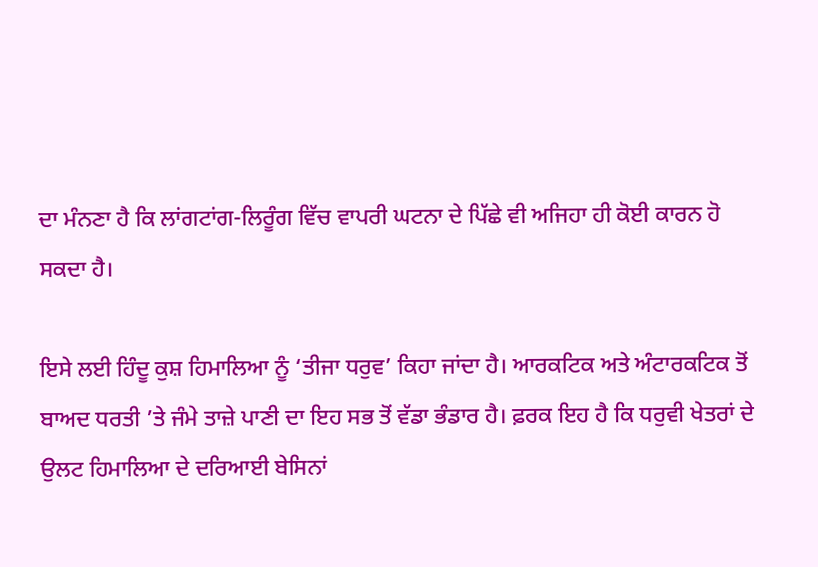ਦਾ ਮੰਨਣਾ ਹੈ ਕਿ ਲਾਂਗਟਾਂਗ-ਲਿਰੂੰਗ ਵਿੱਚ ਵਾਪਰੀ ਘਟਨਾ ਦੇ ਪਿੱਛੇ ਵੀ ਅਜਿਹਾ ਹੀ ਕੋਈ ਕਾਰਨ ਹੋ ਸਕਦਾ ਹੈ।

ਇਸੇ ਲਈ ਹਿੰਦੂ ਕੁਸ਼ ਹਿਮਾਲਿਆ ਨੂੰ ‘ਤੀਜਾ ਧਰੁਵ’ ਕਿਹਾ ਜਾਂਦਾ ਹੈ। ਆਰਕਟਿਕ ਅਤੇ ਅੰਟਾਰਕਟਿਕ ਤੋਂ ਬਾਅਦ ਧਰਤੀ ’ਤੇ ਜੰਮੇ ਤਾਜ਼ੇ ਪਾਣੀ ਦਾ ਇਹ ਸਭ ਤੋਂ ਵੱਡਾ ਭੰਡਾਰ ਹੈ। ਫ਼ਰਕ ਇਹ ਹੈ ਕਿ ਧਰੁਵੀ ਖੇਤਰਾਂ ਦੇ ਉਲਟ ਹਿਮਾਲਿਆ ਦੇ ਦਰਿਆਈ ਬੇਸਿਨਾਂ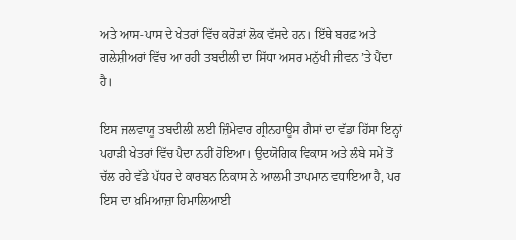ਅਤੇ ਆਸ-ਪਾਸ ਦੇ ਖੇਤਰਾਂ ਵਿੱਚ ਕਰੋੜਾਂ ਲੋਕ ਵੱਸਦੇ ਹਨ। ਇੱਥੇ ਬਰਫ਼ ਅਤੇ ਗਲੇਸ਼ੀਅਰਾਂ ਵਿੱਚ ਆ ਰਹੀ ਤਬਦੀਲੀ ਦਾ ਸਿੱਧਾ ਅਸਰ ਮਨੁੱਖੀ ਜੀਵਨ ’ਤੇ ਪੈਂਦਾ ਹੈ।

ਇਸ ਜਲਵਾਯੂ ਤਬਦੀਲੀ ਲਈ ਜ਼ਿੰਮੇਵਾਰ ਗ੍ਰੀਨਹਾਊਸ ਗੈਸਾਂ ਦਾ ਵੱਡਾ ਹਿੱਸਾ ਇਨ੍ਹਾਂ ਪਹਾੜੀ ਖੇਤਰਾਂ ਵਿੱਚ ਪੈਦਾ ਨਹੀਂ ਹੋਇਆ। ਉਦਯੋਗਿਕ ਵਿਕਾਸ ਅਤੇ ਲੰਬੇ ਸਮੇਂ ਤੋਂ ਚੱਲ ਰਹੇ ਵੱਡੇ ਪੱਧਰ ਦੇ ਕਾਰਬਨ ਨਿਕਾਸ ਨੇ ਆਲਮੀ ਤਾਪਮਾਨ ਵਧਾਇਆ ਹੈ, ਪਰ ਇਸ ਦਾ ਖ਼ਮਿਆਜ਼ਾ ਹਿਮਾਲਿਆਈ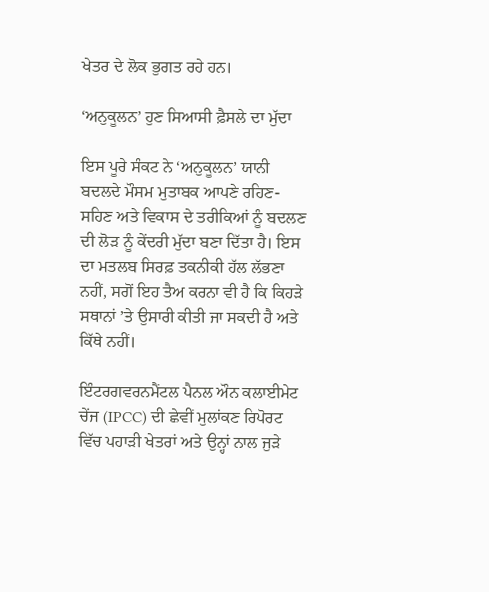ਖੇਤਰ ਦੇ ਲੋਕ ਭੁਗਤ ਰਹੇ ਹਨ।

‘ਅਨੁਕੂਲਨ’ ਹੁਣ ਸਿਆਸੀ ਫ਼ੈਸਲੇ ਦਾ ਮੁੱਦਾ

ਇਸ ਪੂਰੇ ਸੰਕਟ ਨੇ ‘ਅਨੁਕੂਲਨ’ ਯਾਨੀ ਬਦਲਦੇ ਮੌਸਮ ਮੁਤਾਬਕ ਆਪਣੇ ਰਹਿਣ-ਸਹਿਣ ਅਤੇ ਵਿਕਾਸ ਦੇ ਤਰੀਕਿਆਂ ਨੂੰ ਬਦਲਣ ਦੀ ਲੋੜ ਨੂੰ ਕੇਂਦਰੀ ਮੁੱਦਾ ਬਣਾ ਦਿੱਤਾ ਹੈ। ਇਸ ਦਾ ਮਤਲਬ ਸਿਰਫ਼ ਤਕਨੀਕੀ ਹੱਲ ਲੱਭਣਾ ਨਹੀਂ, ਸਗੋਂ ਇਹ ਤੈਅ ਕਰਨਾ ਵੀ ਹੈ ਕਿ ਕਿਹੜੇ ਸਥਾਨਾਂ ’ਤੇ ਉਸਾਰੀ ਕੀਤੀ ਜਾ ਸਕਦੀ ਹੈ ਅਤੇ ਕਿੱਥੇ ਨਹੀਂ।

ਇੰਟਰਗਵਰਨਮੈਂਟਲ ਪੈਨਲ ਔਨ ਕਲਾਈਮੇਟ ਚੇਂਜ (IPCC) ਦੀ ਛੇਵੀਂ ਮੁਲਾਂਕਣ ਰਿਪੋਰਟ ਵਿੱਚ ਪਹਾੜੀ ਖੇਤਰਾਂ ਅਤੇ ਉਨ੍ਹਾਂ ਨਾਲ ਜੁੜੇ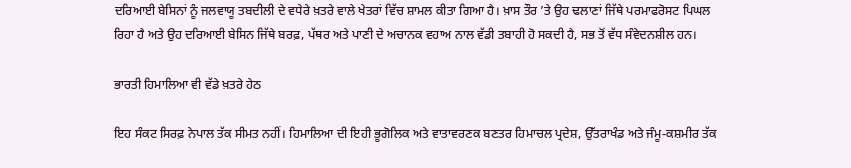ਦਰਿਆਈ ਬੇਸਿਨਾਂ ਨੂੰ ਜਲਵਾਯੂ ਤਬਦੀਲੀ ਦੇ ਵਧੇਰੇ ਖ਼ਤਰੇ ਵਾਲੇ ਖੇਤਰਾਂ ਵਿੱਚ ਸ਼ਾਮਲ ਕੀਤਾ ਗਿਆ ਹੈ। ਖ਼ਾਸ ਤੌਰ ’ਤੇ ਉਹ ਢਲਾਣਾਂ ਜਿੱਥੇ ਪਰਮਾਫਰੋਸਟ ਪਿਘਲ ਰਿਹਾ ਹੈ ਅਤੇ ਉਹ ਦਰਿਆਈ ਬੇਸਿਨ ਜਿੱਥੇ ਬਰਫ਼, ਪੱਥਰ ਅਤੇ ਪਾਣੀ ਦੇ ਅਚਾਨਕ ਵਹਾਅ ਨਾਲ ਵੱਡੀ ਤਬਾਹੀ ਹੋ ਸਕਦੀ ਹੈ, ਸਭ ਤੋਂ ਵੱਧ ਸੰਵੇਦਨਸ਼ੀਲ ਹਨ।

ਭਾਰਤੀ ਹਿਮਾਲਿਆ ਵੀ ਵੱਡੇ ਖ਼ਤਰੇ ਹੇਠ

ਇਹ ਸੰਕਟ ਸਿਰਫ਼ ਨੇਪਾਲ ਤੱਕ ਸੀਮਤ ਨਹੀਂ। ਹਿਮਾਲਿਆ ਦੀ ਇਹੀ ਭੂਗੋਲਿਕ ਅਤੇ ਵਾਤਾਵਰਣਕ ਬਣਤਰ ਹਿਮਾਚਲ ਪ੍ਰਦੇਸ਼, ਉੱਤਰਾਖੰਡ ਅਤੇ ਜੰਮੂ-ਕਸ਼ਮੀਰ ਤੱਕ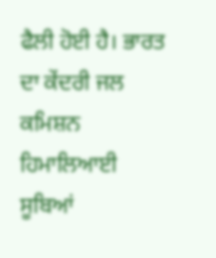ਫੈਲੀ ਹੋਈ ਹੈ। ਭਾਰਤ ਦਾ ਕੇਂਦਰੀ ਜਲ ਕਮਿਸ਼ਨ ਹਿਮਾਲਿਆਈ ਸੂਬਿਆਂ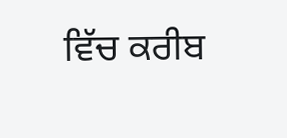ਵਿੱਚ ਕਰੀਬ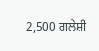2,500 ਗਲੇਸ਼ੀ